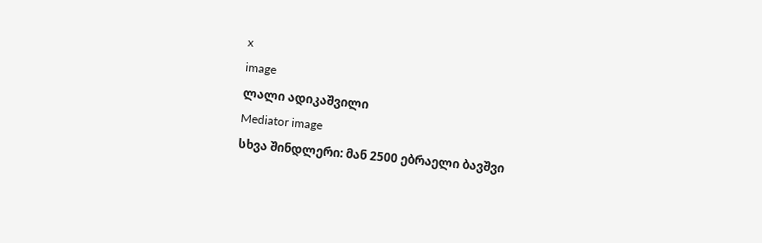x
image
ლალი ადიკაშვილი
Mediator image
სხვა შინდლერი: მან 2500 ებრაელი ბავშვი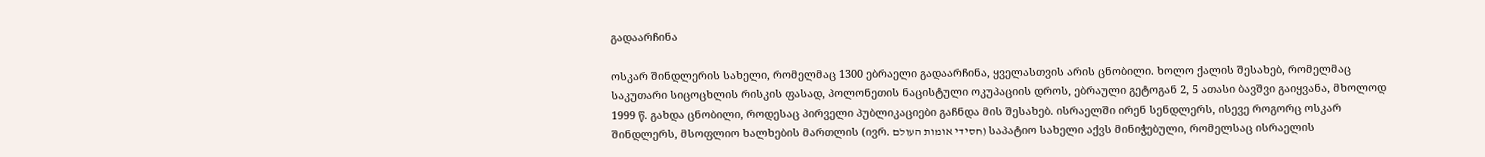გადაარჩინა

ოსკარ შინდლერის სახელი, რომელმაც 1300 ებრაელი გადაარჩინა, ყველასთვის არის ცნობილი. ხოლო ქალის შესახებ, რომელმაც საკუთარი სიცოცხლის რისკის ფასად, პოლონეთის ნაცისტული ოკუპაციის დროს, ებრაული გეტოგან 2, 5 ათასი ბავშვი გაიყვანა, მხოლოდ 1999 წ. გახდა ცნობილი, როდესაც პირველი პუბლიკაციები გაჩნდა მის შესახებ. ისრაელში ირენ სენდლერს, ისევე როგორც ოსკარ შინდლერს, მსოფლიო ხალხების მართლის (ივრ. חסידי אומות העולם) საპატიო სახელი აქვს მინიჭებული, რომელსაც ისრაელის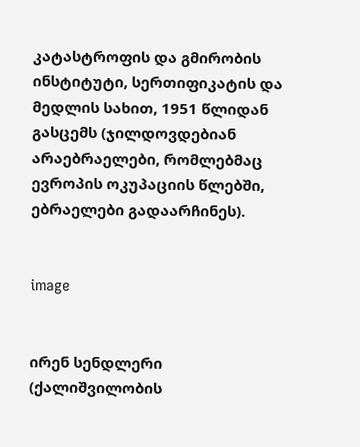კატასტროფის და გმირობის ინსტიტუტი, სერთიფიკატის და მედლის სახით, 1951 წლიდან გასცემს (ჯილდოვდებიან არაებრაელები, რომლებმაც ევროპის ოკუპაციის წლებში, ებრაელები გადაარჩინეს).


image


ირენ სენდლერი (ქალიშვილობის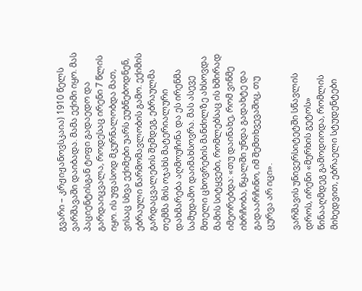გვარი – კრჟიჟანოვსკაია) 1910 წელს ვარშავაში დაიბადა. მამა ექიმი იყო. მას პაციენტისგან ტიფი გადაედო და გარდაიცვალა, როდესაც ირენი 7 წლის იყო. ის უფასოდ მკურნალობდა მათ, ვისაც სხვა ექიმები უარს ეუბნებოდნენ, ებრაული წარმომავლობის გამო. ექიმის გარდაცვალების შემდეგ, ებრაულმა თემმა მის ოჯახს მატერიალური დახმარება აღმოუჩინა და ეს ირენმა სამუდამო დაიმახსოვრა. მას ასევე მთელი ცხოვრების მანძილზე ახსოვდა მამის სიტყვები, რომლებსაც ის ხშირად იმეორებდა: «თუ დაინახე, რომ ვინმე იხრჩობა, წყალში უნდა გადახტე და გადაარჩინო, იმ შემთხვევაშიც, თუ ცურვა არ იცი».

ვარშავის უნივერსიტეტში სწავლის დროს, ირენი «მერხის გეტოს» წინააღმდეგ გამოდიოდა, რომლის მიხედვით, ებრაელი სტუდენტები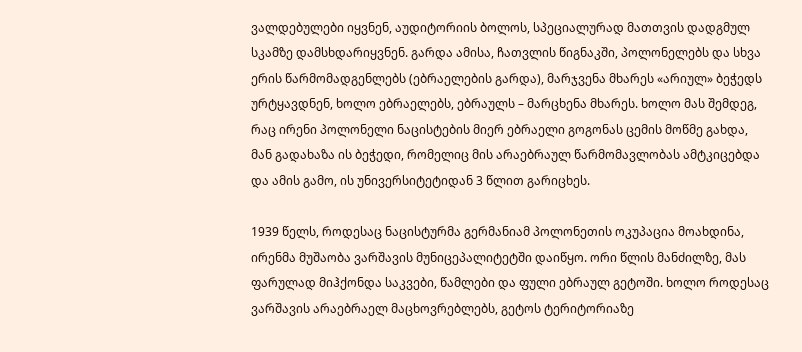ვალდებულები იყვნენ, აუდიტორიის ბოლოს, სპეციალურად მათთვის დადგმულ სკამზე დამსხდარიყვნენ. გარდა ამისა, ჩათვლის წიგნაკში, პოლონელებს და სხვა ერის წარმომადგენლებს (ებრაელების გარდა), მარჯვენა მხარეს «არიულ» ბეჭედს ურტყავდნენ, ხოლო ებრაელებს, ებრაულს – მარცხენა მხარეს. ხოლო მას შემდეგ, რაც ირენი პოლონელი ნაცისტების მიერ ებრაელი გოგონას ცემის მოწმე გახდა, მან გადახაზა ის ბეჭედი, რომელიც მის არაებრაულ წარმომავლობას ამტკიცებდა და ამის გამო, ის უნივერსიტეტიდან 3 წლით გარიცხეს.

1939 წელს, როდესაც ნაცისტურმა გერმანიამ პოლონეთის ოკუპაცია მოახდინა, ირენმა მუშაობა ვარშავის მუნიცეპალიტეტში დაიწყო. ორი წლის მანძილზე, მას ფარულად მიჰქონდა საკვები, წამლები და ფული ებრაულ გეტოში. ხოლო როდესაც ვარშავის არაებრაელ მაცხოვრებლებს, გეტოს ტერიტორიაზე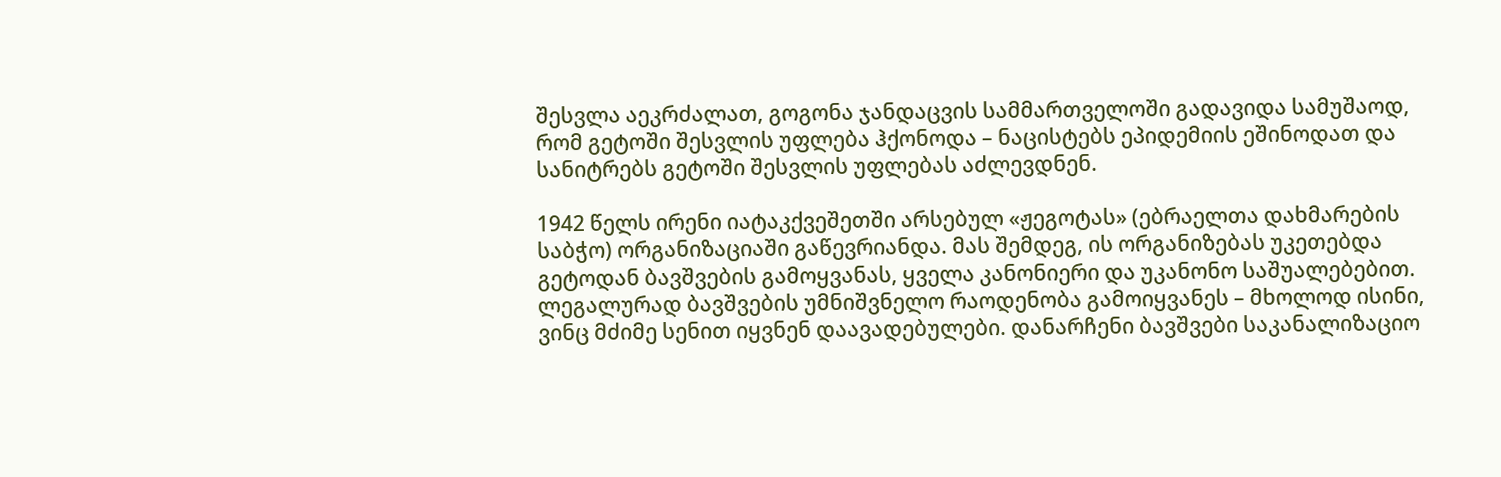შესვლა აეკრძალათ, გოგონა ჯანდაცვის სამმართველოში გადავიდა სამუშაოდ, რომ გეტოში შესვლის უფლება ჰქონოდა – ნაცისტებს ეპიდემიის ეშინოდათ და სანიტრებს გეტოში შესვლის უფლებას აძლევდნენ.

1942 წელს ირენი იატაკქვეშეთში არსებულ «ჟეგოტას» (ებრაელთა დახმარების საბჭო) ორგანიზაციაში გაწევრიანდა. მას შემდეგ, ის ორგანიზებას უკეთებდა გეტოდან ბავშვების გამოყვანას, ყველა კანონიერი და უკანონო საშუალებებით. ლეგალურად ბავშვების უმნიშვნელო რაოდენობა გამოიყვანეს – მხოლოდ ისინი, ვინც მძიმე სენით იყვნენ დაავადებულები. დანარჩენი ბავშვები საკანალიზაციო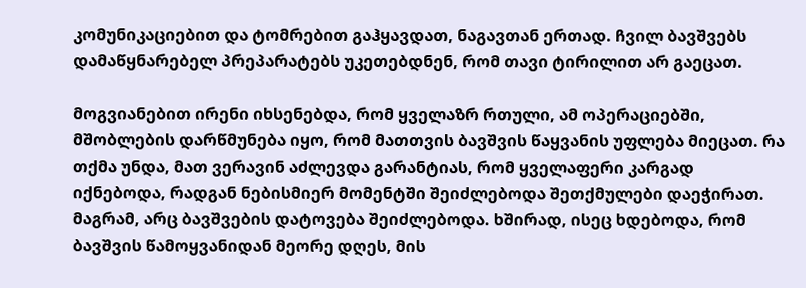კომუნიკაციებით და ტომრებით გაჰყავდათ, ნაგავთან ერთად. ჩვილ ბავშვებს დამაწყნარებელ პრეპარატებს უკეთებდნენ, რომ თავი ტირილით არ გაეცათ.

მოგვიანებით ირენი იხსენებდა, რომ ყველაზრ რთული, ამ ოპერაციებში, მშობლების დარწმუნება იყო, რომ მათთვის ბავშვის წაყვანის უფლება მიეცათ. რა თქმა უნდა, მათ ვერავინ აძლევდა გარანტიას, რომ ყველაფერი კარგად იქნებოდა, რადგან ნებისმიერ მომენტში შეიძლებოდა შეთქმულები დაეჭირათ. მაგრამ, არც ბავშვების დატოვება შეიძლებოდა. ხშირად, ისეც ხდებოდა, რომ ბავშვის წამოყვანიდან მეორე დღეს, მის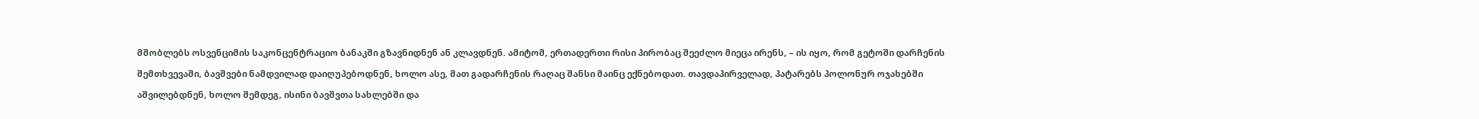მშობლებს ოსვენციმის საკონცენტრაციო ბანაკში გზავნიდნენ ან კლავდნენ. ამიტომ, ერთადერთი რისი პირობაც შეეძლო მიეცა ირენს, – ის იყო, რომ გეტოში დარჩენის შემთხვევაში, ბავშვები ნამდვილად დაიღუპებოდნენ, ხოლო ასე, მათ გადარჩენის რაღაც შანსი მაინც ექნებოდათ. თავდაპირველად, პატარებს პოლონურ ოჯახებში აშვილებდნენ, ხოლო შემდეგ, ისინი ბავშვთა სახლებში და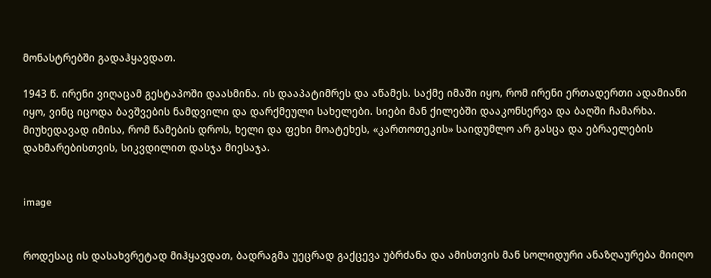მონასტრებში გადაჰყავდათ.

1943 წ. ირენი ვიღაცამ გესტაპოში დაასმინა. ის დააპატიმრეს და აწამეს. საქმე იმაში იყო, რომ ირენი ერთადერთი ადამიანი იყო, ვინც იცოდა ბავშვების ნამდვილი და დარქმეული სახელები. სიები მან ქილებში დააკონსერვა და ბაღში ჩამარხა. მიუხედავად იმისა, რომ წამების დროს, ხელი და ფეხი მოატეხეს, «კართოთეკის» საიდუმლო არ გასცა და ებრაელების დახმარებისთვის, სიკვდილით დასჯა მიესაჯა.


image


როდესაც ის დასახვრეტად მიჰყავდათ, ბადრაგმა უეცრად გაქცევა უბრძანა და ამისთვის მან სოლიდური ანაზღაურება მიიღო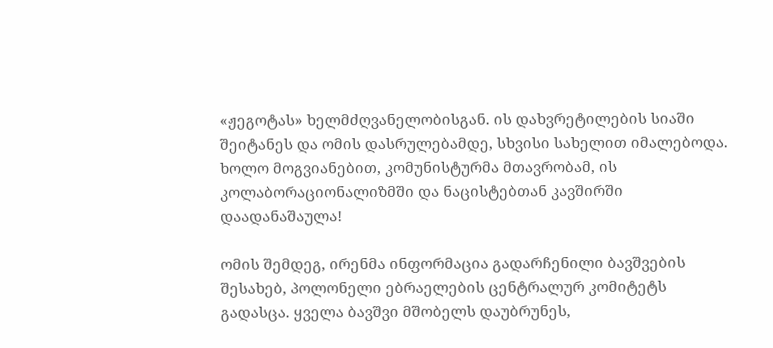«ჟეგოტას» ხელმძღვანელობისგან. ის დახვრეტილების სიაში შეიტანეს და ომის დასრულებამდე, სხვისი სახელით იმალებოდა. ხოლო მოგვიანებით, კომუნისტურმა მთავრობამ, ის კოლაბორაციონალიზმში და ნაცისტებთან კავშირში დაადანაშაულა!

ომის შემდეგ, ირენმა ინფორმაცია გადარჩენილი ბავშვების შესახებ, პოლონელი ებრაელების ცენტრალურ კომიტეტს გადასცა. ყველა ბავშვი მშობელს დაუბრუნეს,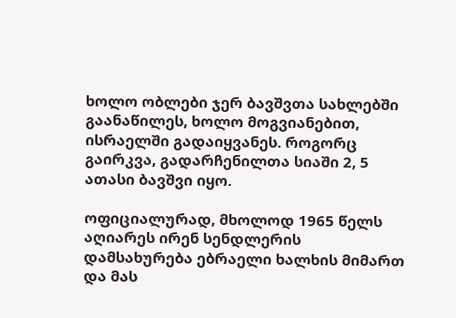ხოლო ობლები ჯერ ბავშვთა სახლებში გაანაწილეს, ხოლო მოგვიანებით, ისრაელში გადაიყვანეს. როგორც გაირკვა, გადარჩენილთა სიაში 2, 5 ათასი ბავშვი იყო.

ოფიციალურად, მხოლოდ 1965 წელს აღიარეს ირენ სენდლერის დამსახურება ებრაელი ხალხის მიმართ და მას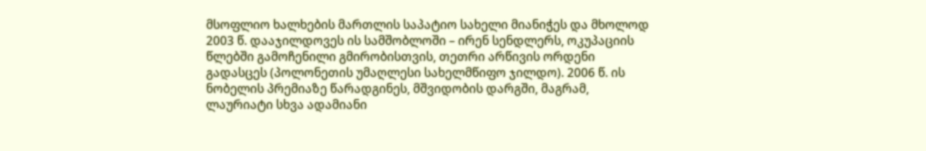მსოფლიო ხალხების მართლის საპატიო სახელი მიანიჭეს და მხოლოდ 2003 წ. დააჯილდოვეს ის სამშობლოში – ირენ სენდლერს, ოკუპაციის წლებში გამოჩენილი გმირობისთვის, თეთრი არწივის ორდენი გადასცეს (პოლონეთის უმაღლესი სახელმწიფო ჯილდო). 2006 წ. ის ნობელის პრემიაზე წარადგინეს, მშვიდობის დარგში, მაგრამ, ლაურიატი სხვა ადამიანი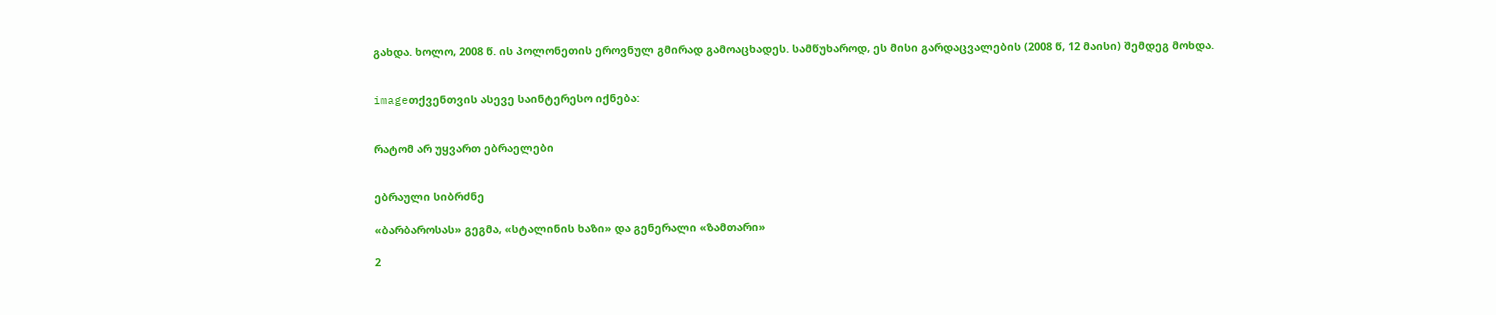გახდა. ხოლო, 2008 წ. ის პოლონეთის ეროვნულ გმირად გამოაცხადეს. სამწუხაროდ, ეს მისი გარდაცვალების (2008 წ, 12 მაისი) შემდეგ მოხდა.


imageთქვენთვის ასევე საინტერესო იქნება:


რატომ არ უყვართ ებრაელები


ებრაული სიბრძნე

«ბარბაროსას» გეგმა, «სტალინის ხაზი» და გენერალი «ზამთარი»

2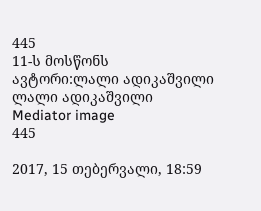445
11-ს მოსწონს
ავტორი:ლალი ადიკაშვილი
ლალი ადიკაშვილი
Mediator image
445

2017, 15 თებერვალი, 18:59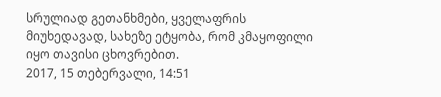სრულიად გეთანხმები, ყველაფრის მიუხედავად, სახეზე ეტყობა, რომ კმაყოფილი იყო თავისი ცხოვრებით.
2017, 15 თებერვალი, 14:51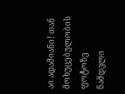აი ადამიანი! თან მოხუცებულობის ფოტოზე ნამდვლი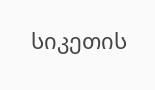სიკეთის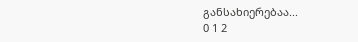განსახიერებაა...
0 1 2